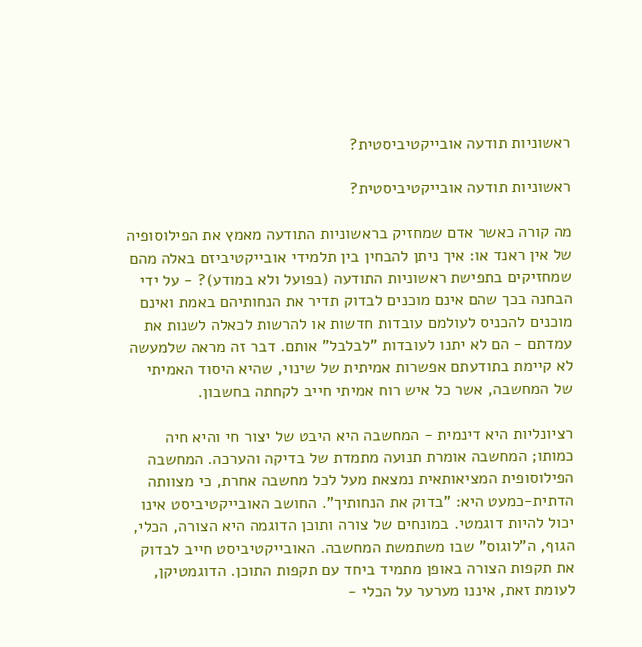ראשוניות תודעה אובייקטיביסטית?

ראשוניות תודעה אובייקטיביסטית?

מה קורה כאשר אדם שמחזיק בראשוניות התודעה מאמץ את הפילוסופיה של אין ראנד או: איך ניתן להבחין בין תלמידי אובייקטיביזם באלה מהם שמחזיקים בתפישת ראשוניות התודעה (בפועל ולא במודע)? - על ידי הבחנה בכך שהם אינם מוכנים לבדוק תדיר את הנחותיהם באמת ואינם מוכנים להכניס לעולמם עובדות חדשות או להרשות לכאלה לשנות את עמדתם - הם לא יתנו לעובדות "לבלבל" אותם. דבר זה מראה שלמעשה לא קיימת בתודעתם אפשרות אמיתית של שינוי, שהיא היסוד האמיתי של המחשבה, אשר כל איש רוח אמיתי חייב לקחתה בחשבון.

רציונליות היא דינמית - המחשבה היא היבט של יצור חי והיא חיה כמותו; המחשבה אומרת תנועה מתמדת של בדיקה והערכה. המחשבה הפילוסופית המציאותאית נמצאת מעל לכל מחשבה אחרת, כי מצוותה הדתית-כמעט היא: "בדוק את הנחותיך". החושב האובייקטיביסט אינו יכול להיות דוגמטי. במונחים של צורה ותוכן הדוגמה היא הצורה, הכלי, הגוף, ה"לוגוס" שבו משתמשת המחשבה. האובייקטיביסט חייב לבדוק את תקפות הצורה באופן מתמיד ביחד עם תקפות התוכן. הדוגמטיקן, לעומת זאת, איננו מערער על הכלי -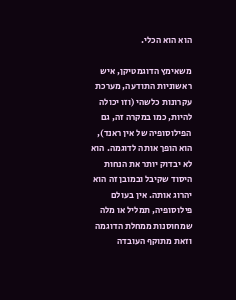הוא הוא הכלי.

משאימץ הדוגמטיקן, איש ראשוניות התודעה, מערכת עקרונות כלשהי (וזו יכולה להיות, כמו במקרה זה, גם הפילוסופיה של אין ראנד), הוא הופך אותה לדוגמה. הוא לא יבדוק יותר את הנחות היסוד שקיבל ובמובן זה הוא יהרוג אותה. אין בעולם פילוסופיה, תמליל או מלה שמחוסנות ממחלת הדוגמה וזאת מתוקף העובדה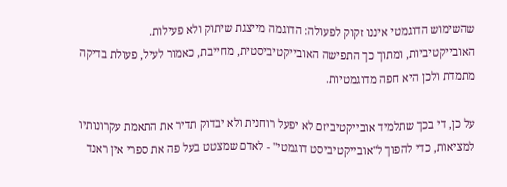שהשימוש הדוגמטי איננו זקוק לפעולה: הדוגמה מייצגת שיתוק ולא פעילות. האובייקטיביות, ומתוך כך התפישה האובייקטיביסטית, מחייבת, כאמור לעיל, פעולת בדיקה מתמדת ולכן היא חפה מדוגמטיות.

על כן, די בכך שתלמיד אובייקטיביזם לא יפעל רוחנית ולא יבדוק תדיר את התאמת עקרונותיו למציאות, כדי להפוך ל"אובייקטיביסט דוגמטי" - לאדם שמצטט בעל פה את ספרי אין ראנד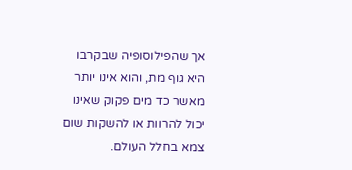אך שהפילוסופיה שבקרבו היא גוף מת, והוא אינו יותר מאשר כד מים פקוק שאינו יכול להרוות או להשקות שום צמא בחלל העולם.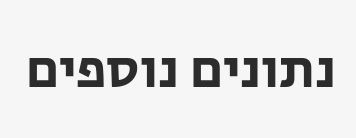נתונים נוספים